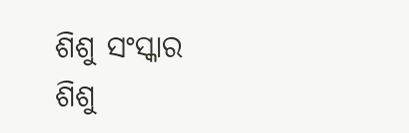ଶିଶୁ ସଂସ୍କାର
ଶିଶୁ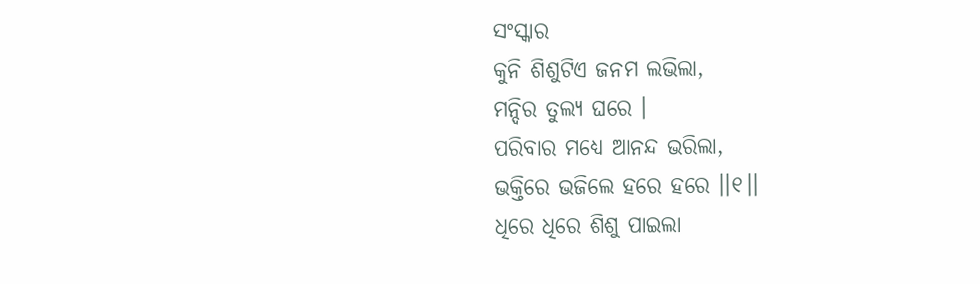ସଂସ୍କାର
କୁନି ଶିଶୁଟିଏ ଜନମ ଲଭିଲା,
ମନ୍ଦିର ତୁଲ୍ୟ ଘରେ ।
ପରିବାର ମଧ୍ୟେ ଆନନ୍ଦ ଭରିଲା,
ଭକ୍ତିରେ ଭଜିଲେ ହରେ ହରେ ।।୧।।
ଧିରେ ଧିରେ ଶିଶୁ ପାଇଲା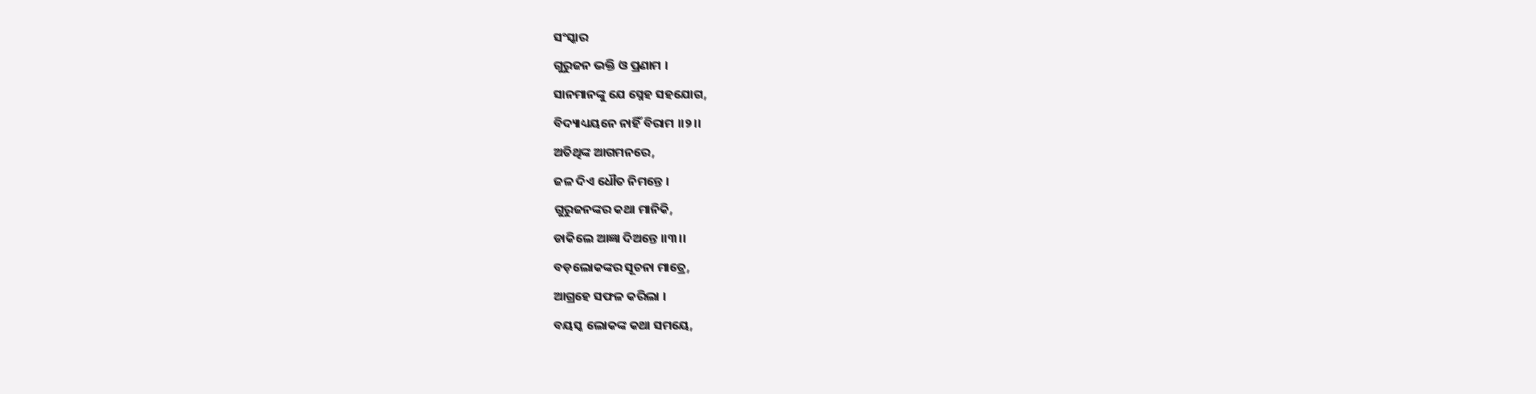ସଂସ୍କାର
ଗୁରୁଜନ ଭକ୍ତି ଓ ପ୍ରଣାମ ।
ସାନମାନଙ୍କୁ ଯେ ସ୍ନେହ ସହଯୋଗ,
ବିଦ୍ୟାଧ୍ୟୟନେ ନାହିଁ ବିରାମ ।।୨।।
ଅତିଥିଙ୍କ ଆଗମନରେ,
ଜଳ ଦିଏ ଧୌତ ନିମନ୍ତେ ।
ଗୁରୁଜନଙ୍କର କଥା ମାନିକି,
ଡାକିଲେ ଆଜ୍ଞା ଦିଅନ୍ତେ ।।୩।।
ବଡ଼ଲୋକଙ୍କର ସୂଚନା ମାତ୍ରେ,
ଆଗ୍ରହେ ସଫଳ କରିଲା ।
ବୟସ୍କ ଲୋକଙ୍କ କଥା ସମୟେ,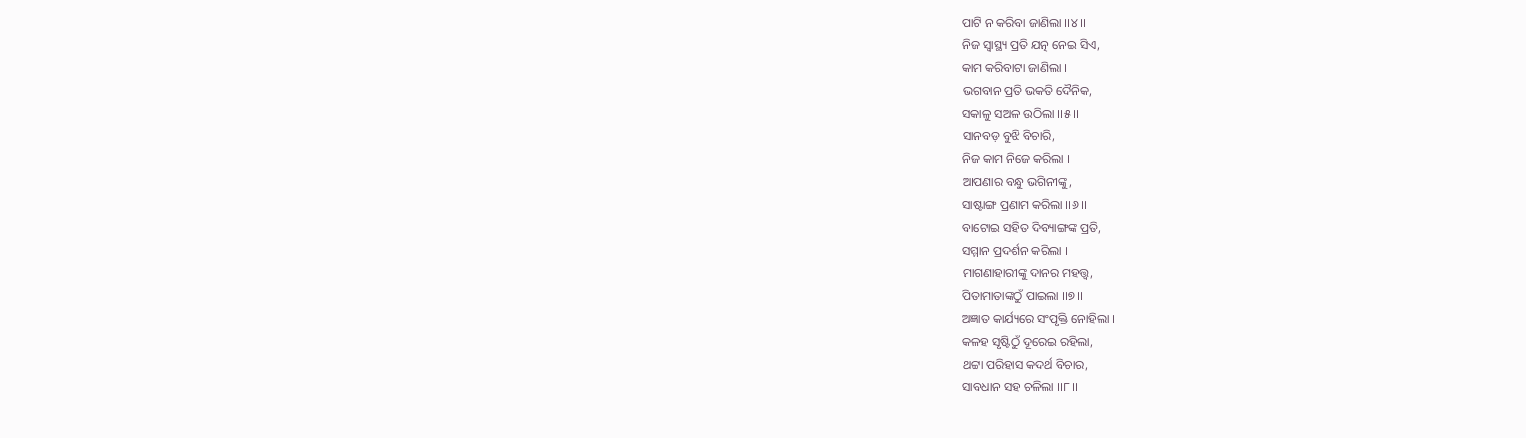ପାଟି ନ କରିବା ଜାଣିଲା ।।୪।।
ନିଜ ସ୍ୱାସ୍ଥ୍ୟ ପ୍ରତି ଯତ୍ନ ନେଇ ସିଏ,
କାମ କରିବାଟା ଜାଣିଲା ।
ଭଗବାନ ପ୍ରତି ଭକତି ଦୈନିକ,
ସକାଳୁ ସଅଳ ଉଠିଲା ।।୫।।
ସାନବଡ଼ ବୁଝି ବିଚାରି,
ନିଜ କାମ ନିଜେ କରିଲା ।
ଆପଣାର ବନ୍ଧୁ ଭଗିନୀଙ୍କୁ,
ସାଷ୍ଟାଙ୍ଗ ପ୍ରଣାମ କରିଲା ।।୬।।
ବାଟୋଇ ସହିତ ଦିବ୍ୟାଙ୍ଗଙ୍କ ପ୍ରତି,
ସମ୍ମାନ ପ୍ରଦର୍ଶନ କରିଲା ।
ମାଗଣାହାରୀଙ୍କୁ ଦାନର ମହତ୍ତ୍ଵ,
ପିତାମାତାଙ୍କଠୁଁ ପାଇଲା ।।୭।।
ଅଜ୍ଞାତ କାର୍ଯ୍ୟରେ ସଂପୃକ୍ତି ନୋହିଲା ।
କଳହ ସୃଷ୍ଟିଠୁଁ ଦୂରେଇ ରହିଲା,
ଥଟ୍ଟା ପରିହାସ କଦର୍ଥ ବିଚାର,
ସାବଧାନ ସହ ଚଳିଲା ।।୮।।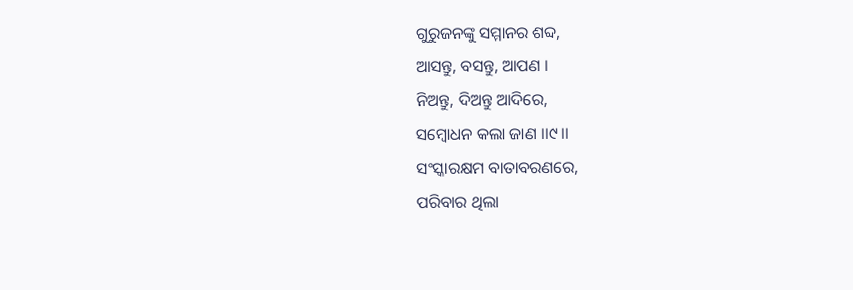ଗୁରୁଜନଙ୍କୁ ସମ୍ମାନର ଶବ୍ଦ,
ଆସନ୍ତୁ, ବସନ୍ତୁ, ଆପଣ ।
ନିଅନ୍ତୁ, ଦିଅନ୍ତୁ ଆଦିରେ,
ସମ୍ବୋଧନ କଲା ଜାଣ ।।୯।।
ସଂସ୍କାରକ୍ଷମ ବାତାବରଣରେ,
ପରିବାର ଥିଲା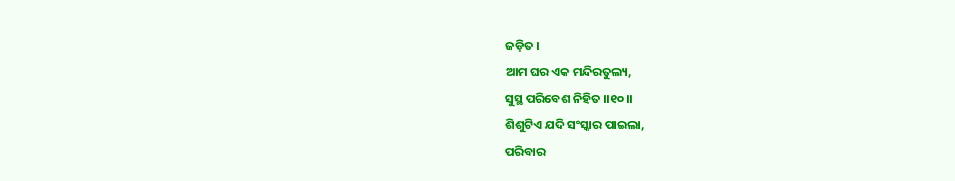ଜଡ଼ିତ ।
ଆମ ଘର ଏକ ମନ୍ଦିରତୁଲ୍ୟ,
ସୁସ୍ଥ ପରିବେଶ ନିହିତ ।।୧୦।।
ଶିଶୁଟିଏ ଯଦି ସଂସ୍କାର ପାଇଲା,
ପରିବାର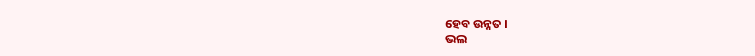ହେବ ଉନ୍ନତ ।
ଭଲ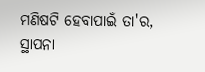ମଣିଷଟି ହେବାପାଇଁ ତା'ର,
ସ୍ଥାପନା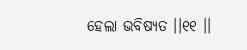ହେଲା ଭବିଷ୍ୟତ ।।୧୧ ।।